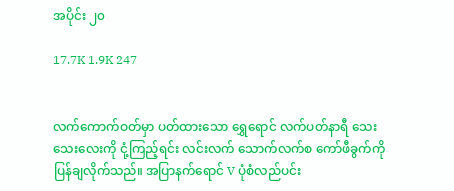အပိုင်း ၂၀

17.7K 1.9K 247


လက်ကောက်ဝတ်မှာ ပတ်ထားသော ရွှေရောင် လက်ပတ်နာရီ သေးသေးလေးကို ငုံ့ကြည့်ရင်း လင်းလက် သောက်လက်စ ကော်ဖီခွက်ကို ပြန်ချလိုက်သည်။ အပြာနက်ရောင် V ပုံစံလည်ပင်း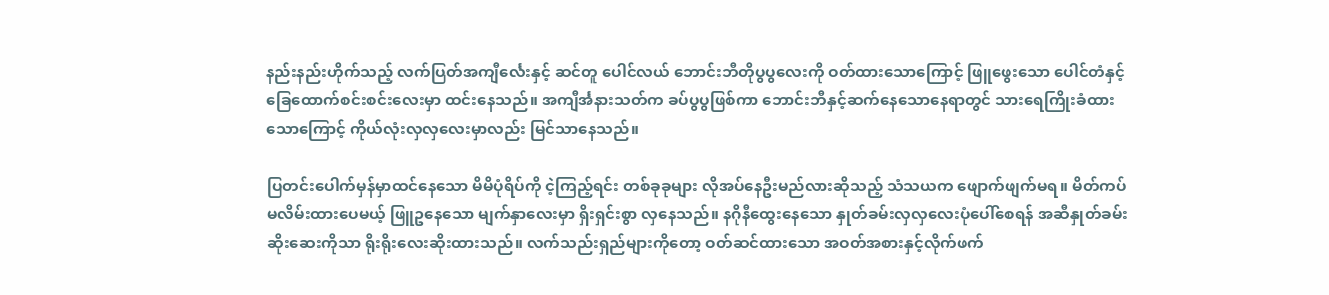နည်းနည်းဟိုက်သည့် လက်ပြတ်အကျီင်္လေးနှင့် ဆင်တူ ပေါင်လယ် ဘောင်းဘီတိုပွပွလေးကို ဝတ်ထားသောကြောင့် ဖြူဖွေးသော ပေါင်တံနှင့်ခြေထောက်စင်းစင်းလေးမှာ ထင်းနေသည်။ အကျီင်္အနားသတ်က ခပ်ပွပွဖြစ်ကာ ဘောင်းဘီနှင့်ဆက်နေသောနေရာတွင် သားရေကြိုးခံထားသောကြောင့် ကိုယ်လုံးလှလှလေးမှာလည်း မြင်သာနေသည်။

ပြတင်းပေါက်မှန်မှာထင်နေသော မိမိပုံရိပ်ကို ငဲ့ကြည့်ရင်း တစ်ခုခုများ လိုအပ်နေဦးမည်လားဆိုသည့် သံသယက ဖျောက်ဖျက်မရ။ မိတ်ကပ်မလိမ်းထားပေမယ့် ဖြူဥနေသော မျက်နှာလေးမှာ ရှိးရှင်းစွာ လှနေသည်။ နဂိုနီထွေးနေသော နှုတ်ခမ်းလှလှလေးပုံပေါ်စေရန် အဆီနှုတ်ခမ်းဆိုးဆေးကိုသာ ရိုးရိုးလေးဆိုးထားသည်။ လက်သည်းရှည်များကိုတော့ ဝတ်ဆင်ထားသော အဝတ်အစားနှင့်လိုက်ဖက်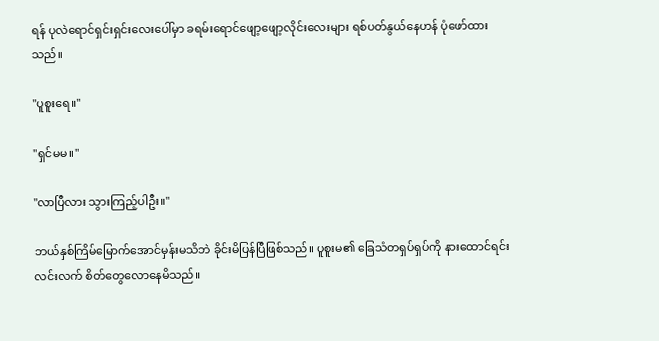ရန် ပုလဲရောင်ရှင်းရှင်းလေးပေါ်မှာ ခရမ်းရောင်ဖျော့ဖျော့လိုင်းလေးများ ရစ်ပတ်နွယ်နေဟန် ပုံဖော်ထားသည်။

"ပူစူးရေ။"

"ရှင်မမ။"

"လာပြီလား သွားကြည့်ပါဦး။"

ဘယ်နှစ်ကြိမ်မြောက်အောင်မှန်းမသိဘဲ ခိုင်းမိပြန်ပြီဖြစ်သည်။ ပူစူးမ၏ ခြေသံတရှပ်ရှပ်ကို နားထောင်ရင်း လင်းလက် စိတ်တွေလောနေမိသည်။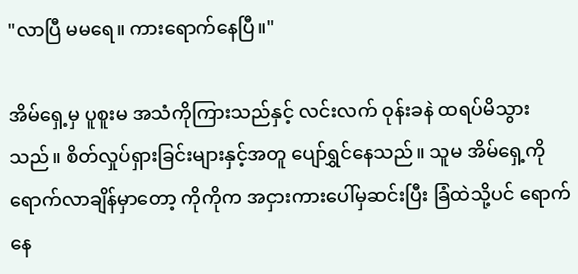"လာပြီ မမရေ။ ကားရောက်နေပြီ။"

အိမ်ရှေ့မှ ပူစူးမ အသံကိုကြားသည်နှင့် လင်းလက် ဝုန်းခနဲ ထရပ်မိသွားသည်။ စိတ်လှုပ်ရှားခြင်းများနှင့်အတူ ပျော်ရွှင်နေသည်။ သူမ အိမ်ရှေ့ကိုရောက်လာချိန်မှာတော့ ကိုကိုက အငှားကားပေါ်မှဆင်းပြီး ခြံထဲသို့ပင် ရောက်နေ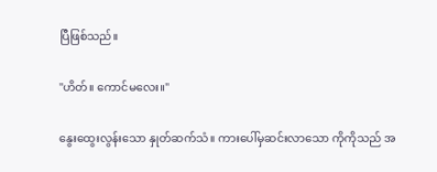ပြီဖြစ်သည်။

"ဟိတ်။ ကောင်မလေး။"

နွေးထွေးလွန်းသော နှုတ်ဆက်သံ။ ကားပေါ်မှဆင်းလာသော ကိုကိုသည် အ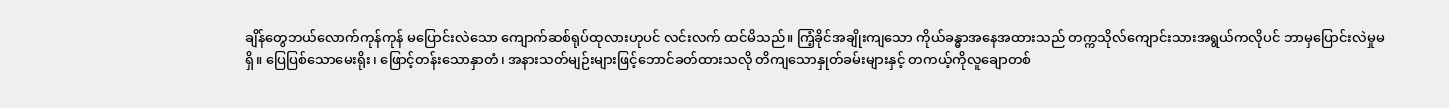ချိန်တွေဘယ်လောက်ကုန်ကုန် မပြောင်းလဲသော ကျောက်ဆစ်ရုပ်ထုလားဟုပင် လင်းလက် ထင်မိသည်။ ကြံ့ခိုင်အချိုးကျသော ကိုယ်ခန္ဓာအနေအထားသည် တက္ကသိုလ်ကျောင်းသားအရွယ်ကလိုပင် ဘာမှပြောင်းလဲမှုမရှိ။ ပြေပြစ်သောမေးရိုး၊ ဖြောင့်တန်းသောနှာတံ၊ အနားသတ်မျဉ်းများဖြင့်ဘောင်ခတ်ထားသလို တိကျသောနှုတ်ခမ်းများနှင့် တကယ့်ကိုလူချောတစ်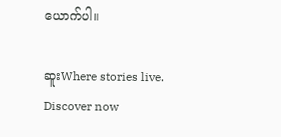ယောက်ပါ။

ဆူးWhere stories live. Discover now